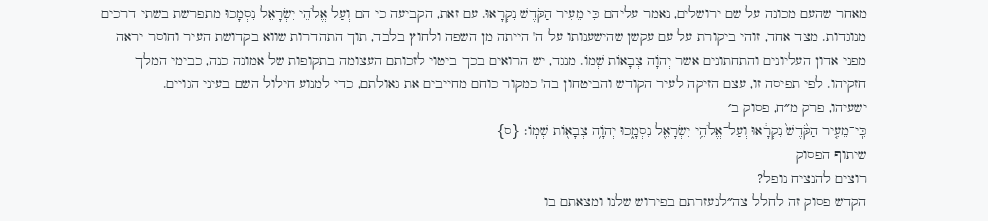מאחר שהעם מכונה על שם ירושלים, נאמר עליהם כִּי מֵעִיר הַקֹּדֶשׁ נִקְרָאוּ. עם זאת, הקביעה כי הם וְעַל אֱלֹהֵי יִשְׂרָאֵל נִסְמָכוּ מתפרשת בשתי דרכים מנוגדות. מצד אחד, זוהי ביקורת על עם עקשן שהישענותו על ה' הייתה מן השפה ולחוץ בלבד, תוך התהדרות שווא בקדושת העיר וחוסר יראה מפני אדון העליונים והתחתונים אשר יְהֹוָה צְבָאוֹת שְׁמוֹ. מנגד, יש הרואים בכך ביטוי לזכותם העצומה בתקופות של אמונה כנה, כבימי המלך חזקיהו. לפי תפיסה זו, עצם הזיקה לעיר הקודש והביטחון בה' כמקור כוחם מחייבים את גאולתם, כדי למנוע חילול השם בעיני הגויים.
ישעיהו, פרק מ״ח, פסוק ב׳
כִּֽי־מֵעִ֤יר הַקֹּ֙דֶשׁ֙ נִקְרָ֔אוּ וְעַל־אֱלֹהֵ֥י יִשְׂרָאֵ֖ל נִסְמָ֑כוּ יְהֹוָ֥ה צְבָא֖וֹת שְׁמֽוֹ׃ {ס}
שיתוף הפסוק
רוצים להנציח נופל?
הקדש פסוק זה לחלל צה״לנעזרתם בפירוש שלנו ומצאתם בו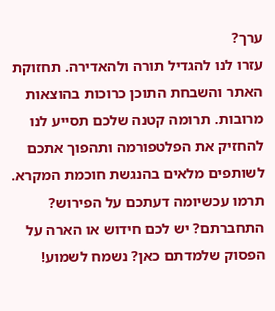ערך?
עזרו לנו להגדיל תורה ולהאדירה. תחזוקת האתר והשבחת התוכן כרוכות בהוצאות מרובות. תרומה קטנה שלכם תסייע לנו להחזיק את הפלטפורמה ותהפוך אתכם לשותפים מלאים בהנגשת חוכמת המקרא.
תרמו עכשיומה דעתכם על הפירוש?
התחברתם? יש לכם חידוש או הארה על הפסוק שלמדתם כאן? נשמח לשמוע!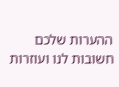ההערות שלכם חשובות לנו ועוזרות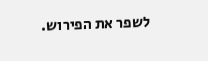לשפר את הפירוש.